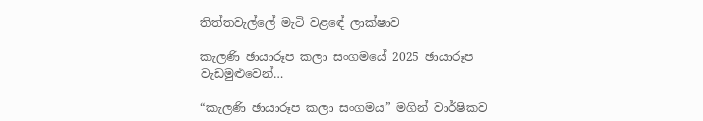තිත්තවැල්ලේ මැටි වළඳේ ලාක්ෂාව

කැලණි ඡායාරූප කලා සංගමයේ 2025 ඡායාරූප වැඩමුළුවෙන්…

“කැලණි ඡායාරූප කලා සංගමය” මගින් වාර්ෂිකව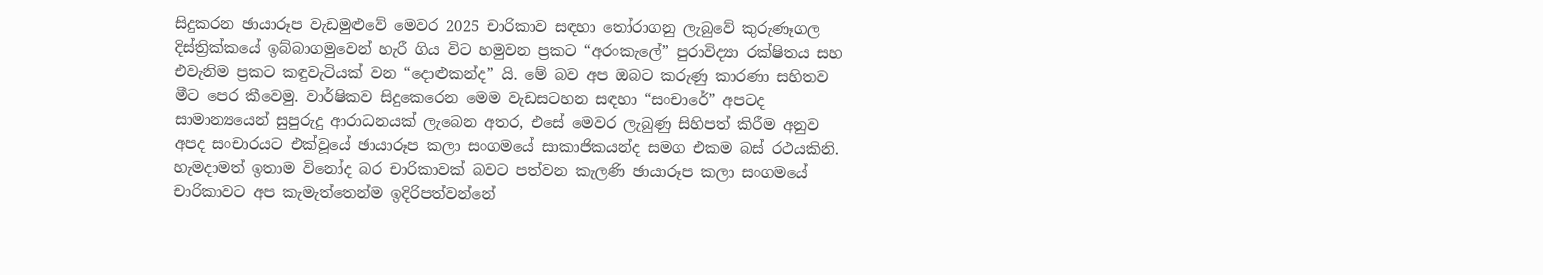සිදුකරන ඡායාරූප වැඩමුළුවේ මෙවර 2025 චාරිකාව සඳහා තෝරාගනු ලැබුවේ කුරුණෑගල දිස්ත්‍රික්කයේ ඉබ්බාගමුවෙන් හැරී ගිය විට හමුවන ප්‍රකට “අරංකැලේ” පුරාවිද්‍යා රක්ෂිතය සහ එවැනිම ප්‍රකට කඳුවැටියක් වන “දොළුකන්ද” යි. මේ බව අප ඔබට කරුණු කාරණා සහිතව මීට පෙර කීවෙමු. වාර්ෂිකව සිදුකෙරෙන මෙම වැඩසටහන සඳහා “සංචාරේ” අපටද සාමාන්‍යයෙන් සුපුරුදු ආරාධනයක් ලැබෙන අතර, එසේ මෙවර ලැබුණු සිහිපත් කිරීම අනුව අපද සංචාරයට එක්වූයේ ඡායාරූප කලා සංගමයේ සාකාජිකයන්ද සමග එකම බස් රථයකිනි. හැමදාමත් ඉතාම විනෝද බර චාරිකාවක් බවට පත්වන කැලණි ඡායාරූප කලා සංගමයේ චාරිකාවට අප කැමැත්තෙන්ම ඉදිරිපත්වන්නේ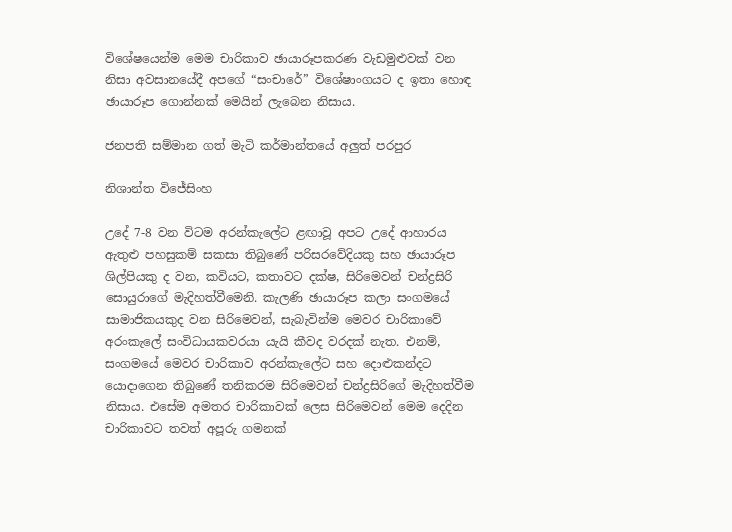විශේෂයෙන්ම මෙම චාරිකාව ඡායාරූපකරණ වැඩමුළුවක් වන නිසා අවසානයේදී අපගේ “සංචාරේ” විශේෂාංගයට ද ඉතා හොඳ ඡායාරූප ගොන්නක් මෙයින් ලැබෙන නිසාය.

ජනපති සම්මාන ගත් මැටි කර්මාන්තයේ අලුත් පරපුර

නිශාන්ත විජේසිංහ

උදේ 7-8 වන විටම අරන්කැලේට ළඟාවූ අපට උදේ ආහාරය ඇතුළු පහසුකම් සකසා තිබුණේ පරිසරවේදියකු සහ ඡායාරූප ශිල්පියකු ද වන, කවියට, කතාවට දක්ෂ, සිරිමෙවන් චන්ද්‍රසිරි සොයුරාගේ මැදිහත්වීමෙනි. කැලණි ඡායාරූප කලා සංගමයේ සාමාජිකයකුද වන සිරිමෙවන්, සැබැවින්ම මෙවර චාරිකාවේ අරංකැලේ සංවිධායකවරයා යැයි කීවද වරදක් නැත. එනම්, සංගමයේ මෙවර චාරිකාව අරන්කැලේට සහ දොළුකන්දට යොදාගෙන තිබුණේ තනිකරම සිරිමෙවන් චන්ද්‍රසිරිගේ මැදිහත්වීම නිසාය. එසේම අමතර චාරිකාවක් ලෙස සිරිමෙවන් මෙම දෙදින චාරිකාවට තවත් අපූරු ගමනක්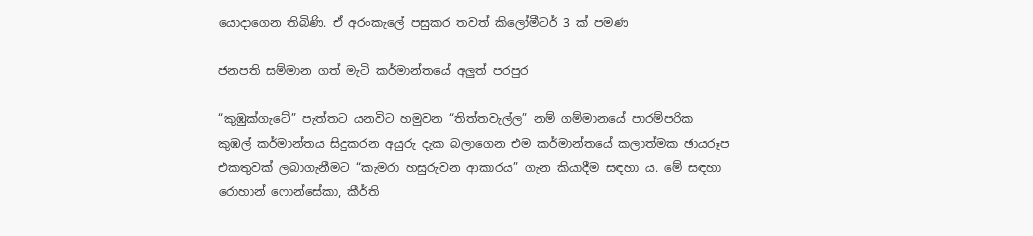යොදාගෙන තිබිණි. ඒ අරංකැලේ පසුකර තවත් කිලෝමීටර් 3 ක් පමණ

ජනපති සම්මාන ගත් මැටි කර්මාන්තයේ අලුත් පරපුර

“කුඹුක්ගැටේ” පැත්තට යනවිට හමුවන “තිත්තවැල්ල” නම් ගම්මානයේ පාරම්පරික කුඹල් කර්මාන්තය සිදුකරන අයුරු දැක බලාගෙන එම කර්මාන්තයේ කලාත්මක ඡායරූප එකතුවක් ලබාගැනීමට “කැමරා හසුරුවන ආකාරය” ගැන කියාදීම සඳහා ය. මේ සඳහා රොහාන් ෆොන්සේකා, කීර්ති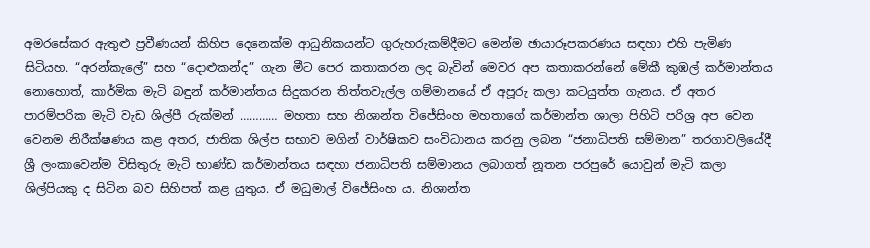අමරසේකර ඇතුළු ප්‍රවීණයන් කිහිප දෙනෙක්ම ආධුනිකයන්ට ගුරුහරුකම්දීමට මෙන්ම ඡායාරූපකරණය සඳහා එහි පැමිණ සිටියහ. “අරන්කැලේ” සහ “දොළුකන්ද” ගැන මීට පෙර කතාකරන ලද බැවින් මෙවර අප කතාකරන්නේ මේකී කුඹල් කර්මාන්තය නොහොත්, කාර්මික මැටි බඳුන් කර්මාන්තය සිදුකරන තිත්තවැල්ල ගම්මානයේ ඒ අපූරු කලා කටයුත්ත ගැනය. ඒ අතර පාරම්පරික මැටි වැඩ ශිල්පී රුක්මන් ………… මහතා සහ නිශාන්ත විජේසිංහ මහතාගේ කර්මාන්ත ශාලා පිහිටි පරිශ්‍ර අප වෙන වෙනම නිරීක්ෂණය කළ අතර, ජාතික ශිල්ප සභාව මගින් වාර්ෂිකව සංවිධානය කරනු ලබන “ජනාධිපති සම්මාන” තරගාවලියේදී ශ්‍රී ලංකාවෙන්ම විසිතුරු මැටි භාණ්ඩ කර්මාන්තය සඳහා ජනාධිපති සම්මානය ලබාගත් නූතන පරපුරේ යොවුන් මැටි කලා ශිල්පියකු ද සිටින බව සිහිපත් කළ යුතුය. ඒ මධුමාල් විජේසිංහ ය. නිශාන්ත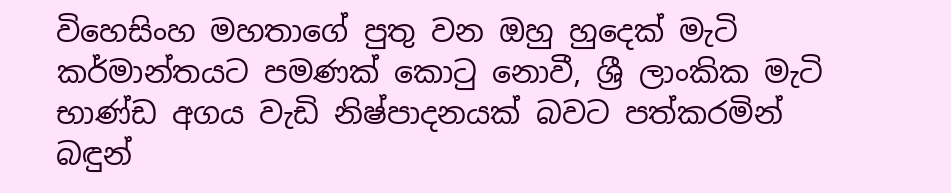විහෙසිංහ මහතාගේ පුතු වන ඔහු හුදෙක් මැටි කර්මාන්තයට පමණක් කොටු නොවී, ශ්‍රී ලාංකික මැටි භාණ්ඩ අගය වැඩි නිෂ්පාදනයක් බවට පත්කරමින් බඳුන්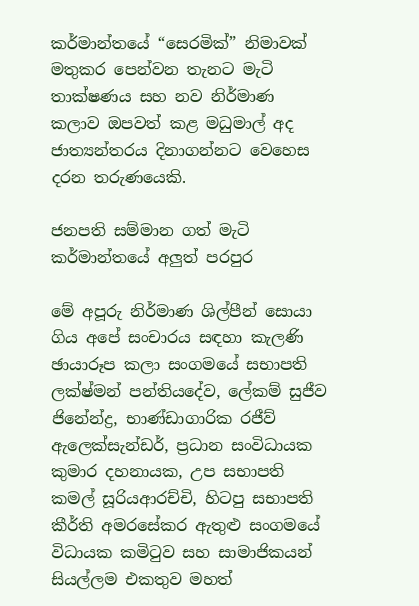කර්මාන්තයේ “සෙරමික්” නිමාවක් මතුකර පෙන්වන තැනට මැටි තාක්ෂණය සහ නව නිර්මාණ කලාව ඔපවත් කළ මධුමාල් අද ජාත්‍යන්තරය දිනාගන්නට වෙහෙස දරන තරුණයෙකි.

ජනපති සම්මාන ගත් මැටි කර්මාන්තයේ අලුත් පරපුර

මේ අපූරු නිර්මාණ ශිල්පීන් සොයා ගිය අපේ සංචාරය සඳහා කැලණි ඡායාරූප කලා සංගමයේ සභාපති ලක්ෂ්මන් පන්තියදේව, ලේකම් සුජීව ජිනේන්ද්‍ර, භාණ්ඩාගාරික රජීව් ඇලෙක්සැන්ඩර්, ප්‍රධාන සංවිධායක කුමාර දහනායක, උප සභාපති කමල් සූරියආරච්චි, හිටපු සභාපති කීර්ති අමරසේකර ඇතුළු සංගමයේ විධායක කමිටුව සහ සාමාජිකයන් සියල්ලම එකතුව මහත්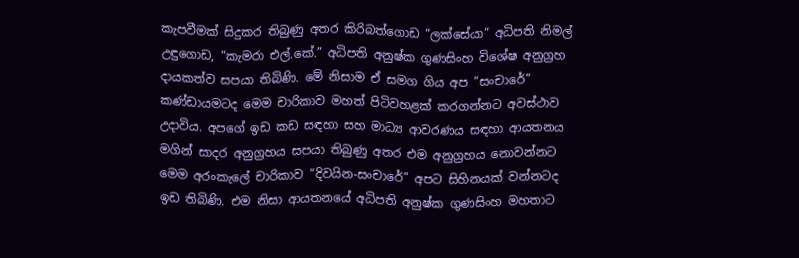කැපවීමක් සිදුකර තිබුණු අතර කිරිබත්ගොඩ “ලක්සේයා” අධිපති නිමල් උඳුගොඩ, “කැමරා එල්.කේ.” අධිපති අනුෂ්ක ගුණසිංහ විශේෂ අනුග්‍රහ දායකත්ව සපයා තිබිණි. මේ නිසාම ඒ සමග ගිය අප “සංචාරේ” කණ්ඩායමටද මෙම චාරිකාව මහත් පිටිවහළක් කරගන්නට අවස්ථාව උදාවිය. අපගේ ඉඩ කඩ සඳහා සහ මාධ්‍ය ආවරණය සඳහා ආයතනය මගින් සාදර අනුග්‍රහය සපයා තිබුණු අතර එම අනුග්‍රහය නොවන්නට මෙම අරංකැලේ චාරිකාව “දිවයින-සංචාරේ” අපට සිහිනයක් වන්නටද ඉඩ තිබිණි. එම නිසා ආයතනයේ අධිපති අනුෂ්ක ගුණසිංහ මහතාට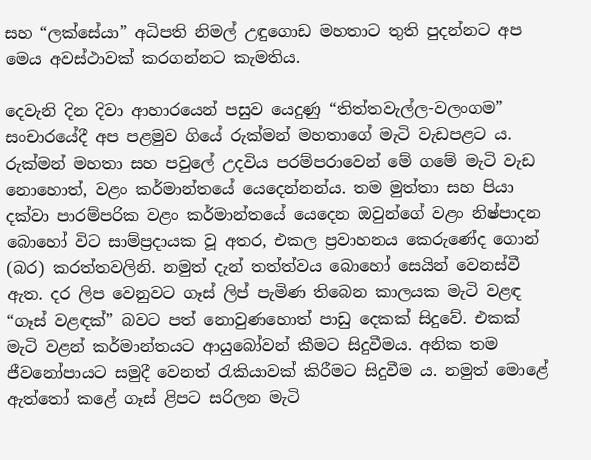සහ “ලක්සේයා” අධිපති නිමල් උඳුගොඩ මහතාට තුති පුදන්නට අප මෙය අවස්ථාවක් කරගන්නට කැමතිය.

දෙවැනි දින දිවා ආහාරයෙන් පසුව යෙදුණු “තිත්තවැල්ල-වලංගම” සංචාරයේදී අප පළමුව ගියේ රුක්මන් මහතාගේ මැටි වැඩපළට ය. රුක්මන් මහතා සහ පවුලේ උදවිය පරම්පරාවෙන් මේ ගමේ මැටි වැඩ නොහොත්, වළං කර්මාන්තයේ යෙදෙන්නන්ය. තම මුත්තා සහ පියා දක්වා පාරම්පරික වළං කර්මාන්තයේ යෙදෙන ඔවුන්ගේ වළං නිෂ්පාදන බොහෝ විට සාම්ප්‍රදායක වූ අතර, එකල ප්‍රවාහනය කෙරුණේද ගොන් (බර) කරත්තවලිනි. නමුත් දැන් තත්ත්වය බොහෝ සෙයින් වෙනස්වී ඇත. දර ලිප වෙනුවට ගෑස් ලිප් පැමිණ තිබෙන කාලයක මැටි වළඳ “ගෑස් වළඳක්” බවට පත් නොවුණහොත් පාඩු දෙකක් සිදුවේ. එකක් මැටි වළන් කර්මාන්තයට ආයුබෝවන් කීමට සිදුවීමය. අනික තම ජීවනෝපායට සමුදී වෙනත් රැකියාවක් කිරීමට සිදුවීම ය. නමුත් මොළේ ඇත්තෝ කළේ ගෑස් ළිපට සරිලන මැටි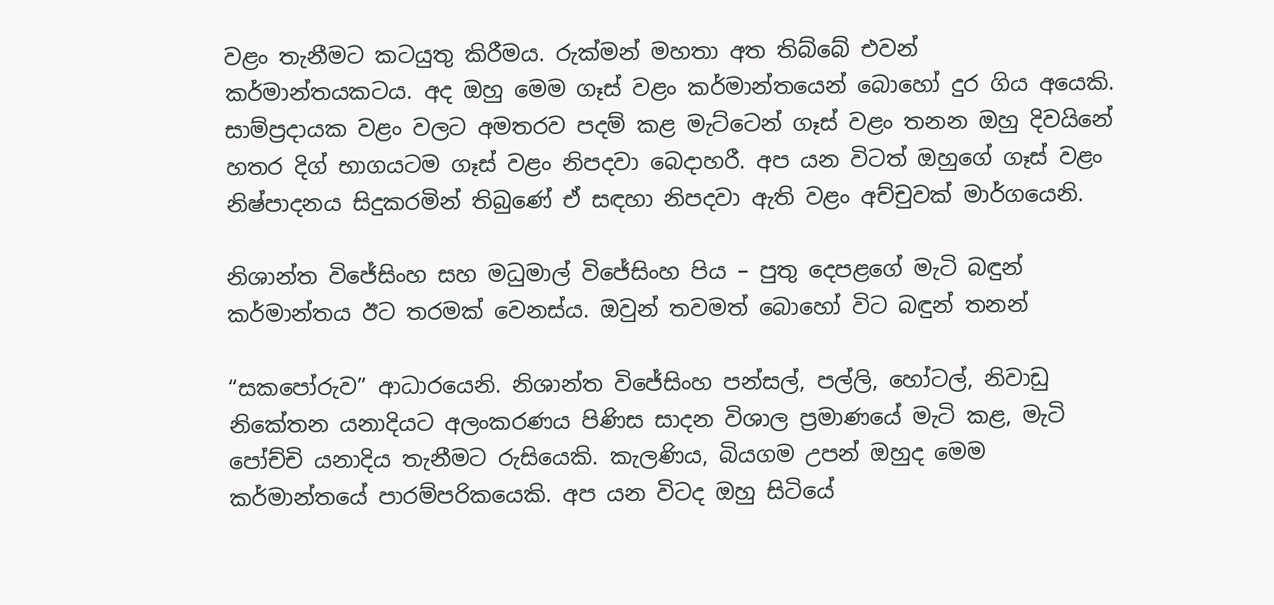වළං තැනීමට කටයුතු කිරීමය. රුක්මන් මහතා අත තිබ්බේ එවන් කර්මාන්තයකටය. අද ඔහු මෙම ගෑස් වළං කර්මාන්තයෙන් බොහෝ දුර ගිය අයෙකි. සාම්ප්‍රදායක වළං වලට අමතරව පදම් කළ මැට්ටෙන් ගෑස් වළං තනන ඔහු දිවයිනේ හතර දිග් භාගයටම ගෑස් වළං නිපදවා බෙදාහරී. අප යන විටත් ඔහුගේ ගෑස් වළං නිෂ්පාදනය සිදුකරමින් තිබුණේ ඒ සඳහා නිපදවා ඇති වළං අච්චුවක් මාර්ගයෙනි.

නිශාන්ත විජේසිංහ සහ මධුමාල් විජේසිංහ පිය – පුතු දෙපළගේ මැටි බඳුන් කර්මාන්තය ඊට තරමක් වෙනස්ය. ඔවුන් තවමත් බොහෝ විට බඳුන් තනන්

“සකපෝරුව” ආධාරයෙනි. නිශාන්ත විජේසිංහ පන්සල්, පල්ලි, හෝටල්, නිවාඩු නිකේතන යනාදියට අලංකරණය පිණිස සාදන විශාල ප්‍රමාණයේ මැටි කළ, මැටි පෝච්චි යනාදිය තැනීමට රුසියෙකි. කැලණිය, බියගම උපන් ඔහුද මෙම කර්මාන්තයේ පාරම්පරිකයෙකි. අප යන විටද ඔහු සිටියේ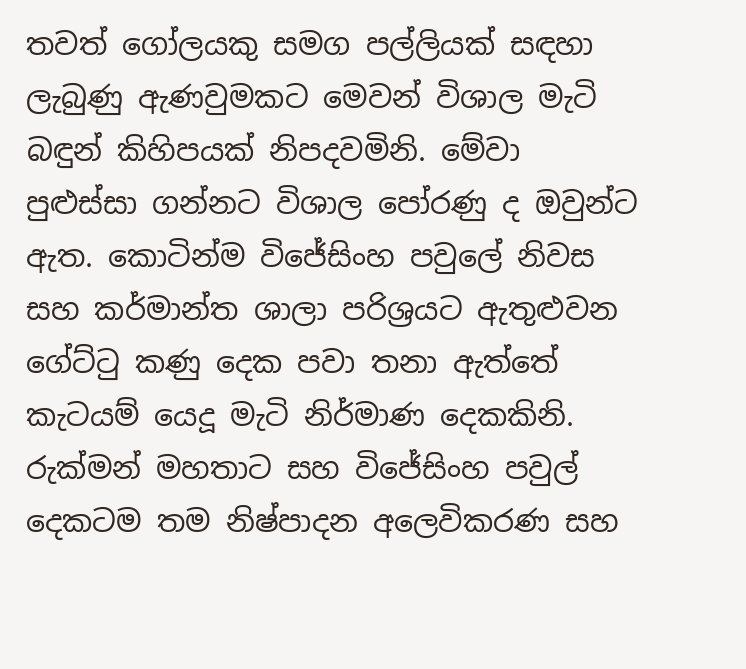තවත් ගෝලයකු සමග පල්ලියක් සඳහා ලැබුණු ඇණවුමකට මෙවන් විශාල මැටි බඳුන් කිහිපයක් නිපදවමිනි. මේවා පුළුස්සා ගන්නට විශාල පෝරණු ද ඔවුන්ට ඇත. කොටින්ම විජේසිංහ පවුලේ නිවස සහ කර්මාන්ත ශාලා පරිශ්‍රයට ඇතුළුවන ගේට්ටු කණු දෙක පවා තනා ඇත්තේ කැටයම් යෙදූ මැටි නිර්මාණ දෙකකිනි. රුක්මන් මහතාට සහ විජේසිංහ පවුල් දෙකටම තම නිෂ්පාදන අලෙවිකරණ සහ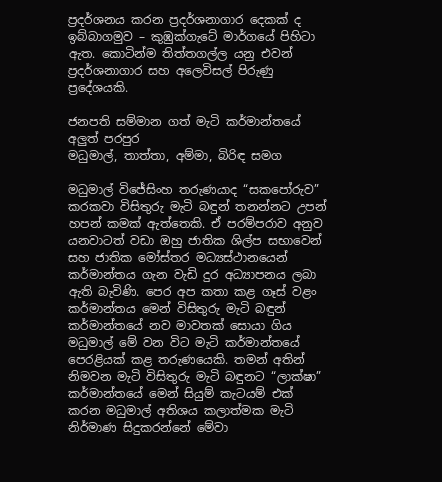ප්‍රදර්ශනය කරන ප්‍රදර්ශනාගාර දෙකක් ද ඉබ්බාගමුව – කුඹුක්ගැටේ මාර්ගයේ පිහිටා ඇත. කොටින්ම තිත්තගල්ල යනු එවන් ප්‍රදර්ශනාගාර සහ අලෙවිසල් පිරුණු ප්‍රදේශයකි.

ජනපති සම්මාන ගත් මැටි කර්මාන්තයේ අලුත් පරපුර
මධුමාල්, තාත්තා, අම්මා, බිරිඳ සමග

මධුමාල් විජේසිංහ තරුණයාද “සකපෝරුව” කරකවා විසිතුරු මැටි බඳුන් තනන්නට උපන් හපන් කමක් ඇත්තෙකි. ඒ පරම්පරාව අනුව යනවාටත් වඩා ඔහු ජාතික ශිල්ප සභාවෙන් සහ ජාතික මෝස්තර මධ්‍යස්ථානයෙන් කර්මාන්තය ගැන වැඩි දුර අධ්‍යාපනය ලබා ඇති බැවිණි. පෙර අප කතා කළ ගෑස් වළං කර්මාන්තය මෙන් විසිතුරු මැටි බඳුන් කර්මාන්තයේ නව මාවතක් සොයා ගිය මධුමාල් මේ වන විට මැටි කර්මාන්තයේ පෙරළියක් කළ තරුණයෙකි. තමන් අතින් නිමවන මැටි විසිතුරු මැටි බඳුනට “ලාක්ෂා” කර්මාන්තයේ මෙන් සියුම් කැටයම් එක් කරන මධුමාල් අතිශය කලාත්මක මැටි නිර්මාණ සිදුකරන්නේ මේවා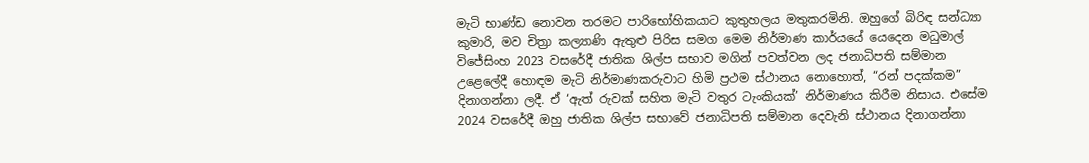මැටි භාණ්ඩ නොවන තරමට පාරිභෝහිකයාට කුතුහලය මතුකරමිනි. ඔහුගේ බිරිඳ සන්ධ්‍යා කුමාරි, මව චිත්‍රා කල්‍යාණි ඇතුළු පිරිස සමග මෙම නිර්මාණ කාර්යයේ යෙදෙන මධුමාල් විජේසිංහ 2023 වසරේදී ජාතික ශිල්ප සභාව මගින් පවත්වන ලද ජනාධිපති සම්මාන උළෙලේදී හොඳම මැටි නිර්මාණකරුවාට හිමි ප්‍රථම ස්ථානය නොහොත්, “රන් පදක්කම” දිනාගන්නා ලදී. ඒ ‘ඇත් රුවක් සහිත මැටි වතුර ටැංකියක්’ නිර්මාණය කිරීම නිසාය. එසේම 2024 වසරේදී ඔහු ජාතික ශිල්ප සභාවේ ජනාධිපති සම්මාන දෙවැනි ස්ථානය දිනාගන්නා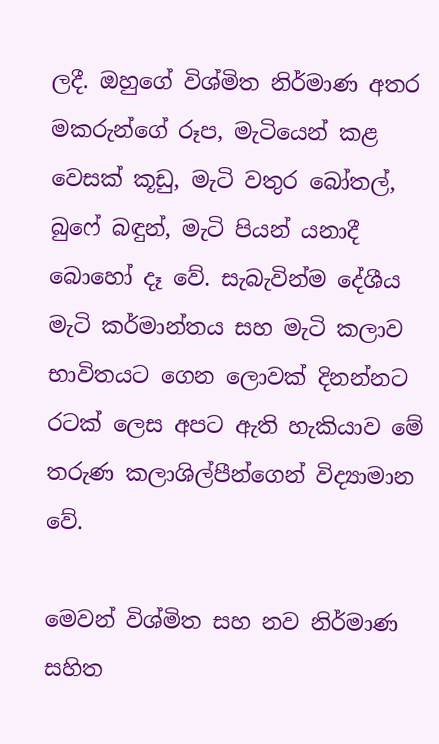ලදී. ඔහුගේ විශ්මිත නිර්මාණ අතර මකරුන්ගේ රූප, මැටියෙන් කළ වෙසක් කූඩු, මැටි වතුර බෝතල්, බුෆේ බඳුන්, මැටි පියන් යනාදී බොහෝ දෑ වේ. සැබැවින්ම දේශීය මැටි කර්මාන්තය සහ මැටි කලාව භාවිතයට ගෙන ලොවක් දිනන්නට රටක් ලෙස අපට ඇති හැකියාව මේ තරුණ කලාශිල්පීන්ගෙන් විද්‍යාමාන වේ.

මෙවන් විශ්මිත සහ නව නිර්මාණ සහිත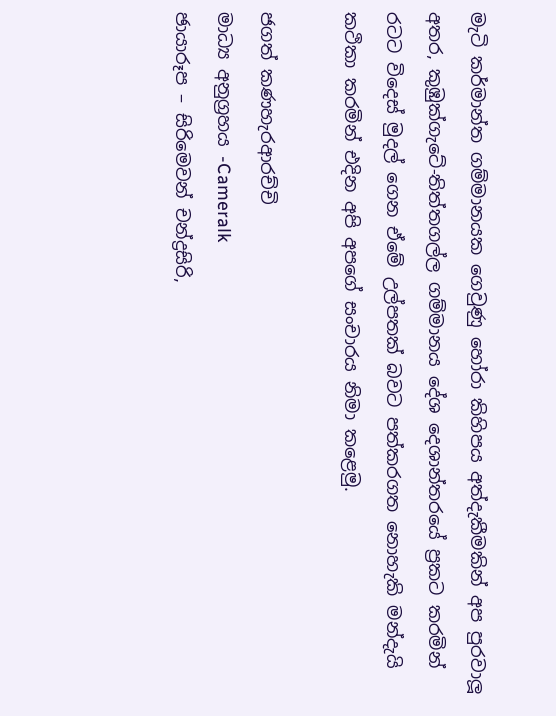මැටි කර්මාන්ත ගම්මානයක ගෙවුණු හෝරා කිහිපය අත්දැකීමකින් අප පුරවාලූ අතර, කුඹුක්ගැටේ-තිත්තගල්ල ගම්මානය දේශ දෙශාන්තරයේ ප්‍රකට කරමින් රටට විදෙස් මුදල් ගෙන ඒමේ උල්පතක් බවට පත්කරගත නොහැකි මන්දැයි කථිකා කරමින් එදින අපි අපගේ සංචාරය නිමා කළෙමු.

ජගත් කණහැරආරච්චි
මාධ්‍ය අනුග්‍රහය -Cameralk
ඡායාරූප – සිරිමෙවන් චන්ද්‍රසිරි,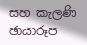සහ කැලණි ඡායාරූප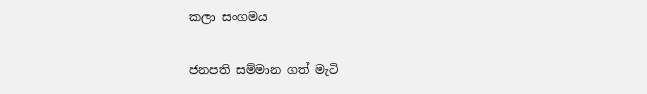කලා සංගමය

ජනපති සම්මාන ගත් මැටි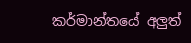කර්මාන්තයේ අලුත්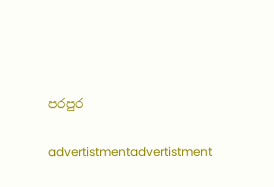පරපුර

advertistmentadvertistment